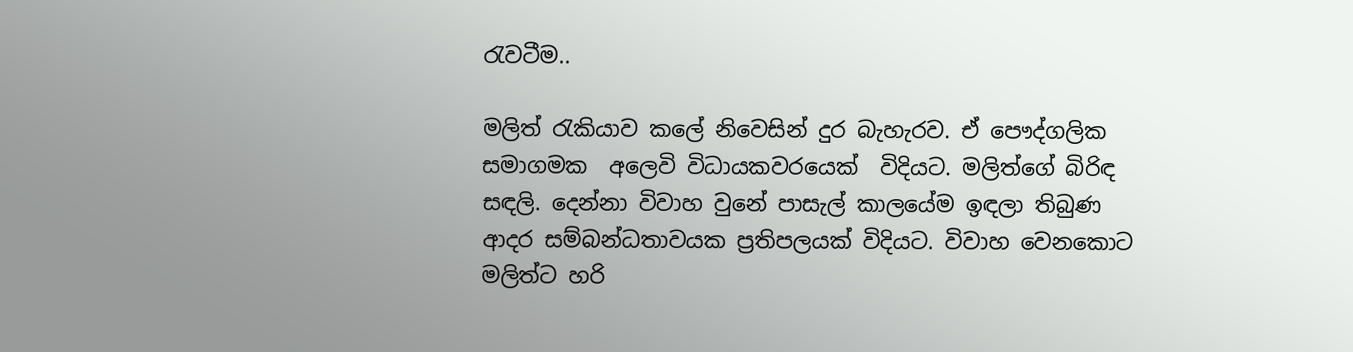රැවටීම..

මලිත් රැකියාව කලේ නිවෙසින් දුර බැහැරව. ඒ පෞද්ගලික සමාගමක  අලෙවි විධායකවරයෙක්  විදියට. මලිත්ගේ බිරිඳ සඳලි. දෙන්නා විවාහ වුනේ පාසැල් කාලයේම ඉඳලා තිබුණ ආදර සම්බන්ධතාවයක ප්‍රතිපලයක් විදියට. විවාහ වෙනකොට මලිත්ට හරි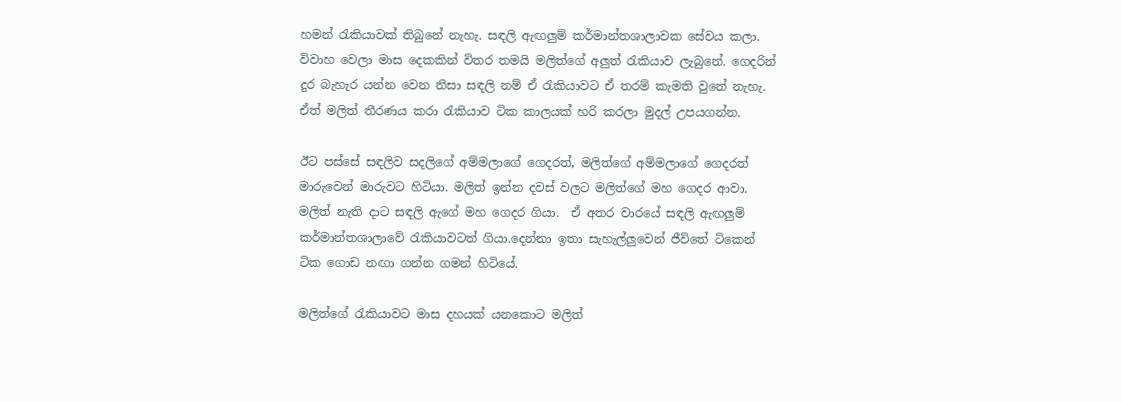හමන් රැකියාවක් තිබුනේ නැහැ. සඳලි ඇඟලුම් කර්මාන්තශාලාවක සේවය කලා. විවාහ වෙලා මාස දෙකකින් විතර තමයි මලිත්ගේ අලුත් රැකියාව ලැබුනේ. ගෙදරින් දුර බැහැර යන්න වෙන නිසා සඳලි නම් ඒ රැකියාවට ඒ තරම් කැමති වුනේ නැහැ. ඒත් මලිත් තීරණය කරා රැකියාව ටික කාලයක් හරි කරලා මුදල් උපයගන්න.

ඊට පස්සේ සඳලිව සදලිගේ අම්මලාගේ ගෙදරත්, මලිත්ගේ අම්මලාගේ ගෙදරත් මාරුවෙන් මාරුවට හිටියා. මලිත් ඉන්න දවස් වලට මලිත්ගේ මහ ගෙදර ආවා. මලිත් නැති දාට සඳලි ඇගේ මහ ගෙදර ගියා.  ඒ අතර වාරයේ සඳලි ඇඟලුම් කර්මාන්තශාලාවේ රැකියාවටත් ගියා.දෙන්නා ඉතා සැහැල්ලුවෙන් ජීවිතේ ටිකෙන් ටික ගොඩ නඟා ගන්න ගමන් හිටියේ.

මලිත්ගේ රැකියාවට මාස දහයක් යනකොට මලිත්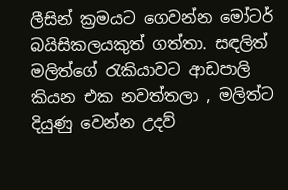ලීසින් ක්‍රමයට ගෙවන්න මෝටර් බයිසිකලයකුත් ගත්තා. සඳලිත් මලිත්ගේ රැකියාවට ආඩපාලි කියන එක නවත්තලා , මලිත්ට දියුණු වෙන්න උදව්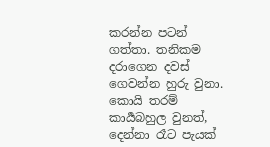කරන්න පටන් ගත්තා. තනිකම දරාගෙන දවස් ගෙවන්න හුරු වුනා. කොයි තරම් කාර්‍යබහුල වුනත්, දෙන්නා රෑට පැයක්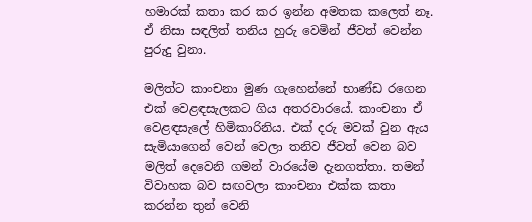හමාරක් කතා කර කර ඉන්න අමතක කලෙත් නෑ. ඒ නිසා සඳලිත් තනිය හුරු වෙමින් ජීවත් වෙන්න පුරුදු වුනා.

මලිත්ට කාංචනා මුණ ගැහෙන්නේ භාණ්ඩ රගෙන එක් වෙළඳසැලකට ගිය අතරවාරයේ. කාංචනා ඒ වෙළඳසැලේ හිමිකාරිනිය. එක් දරු මවක් වුන ඇය සැමියාගෙන් වෙන් වෙලා තනිව ජීවත් වෙන බව මලිත් දෙවෙනි ගමන් වාරයේම දැනගත්තා. තමන් විවාහක බව සඟවලා කාංචනා එක්ක කතා කරන්න තුන් වෙනි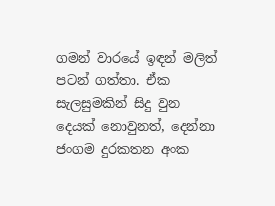ගමන් වාරයේ ඉඳන් මලිත් පටන් ගත්තා. ඒක සැලසුමකින් සිදු වුන දෙයක් නොවුනත්, දෙන්නා ජංගම දුරකතන අංක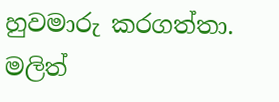හුවමාරු කරගත්තා. මලිත්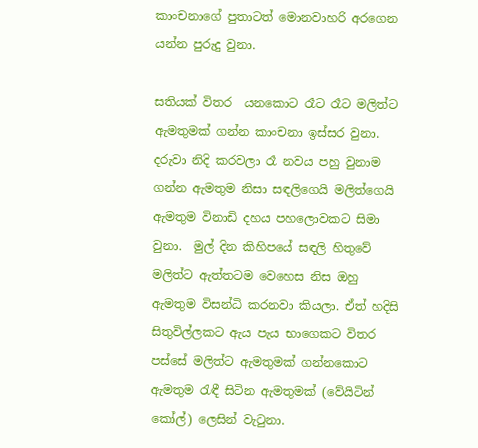කාංචනාගේ පුතාටත් මොනවාහරි අරගෙන යන්න පුරුදු වුනා.

සතියක් විතර  යනකොට රෑට රෑට මලිත්ට ඇමතුමක් ගන්න කාංචනා ඉස්සර වුනා. දරුවා නිදි කරවලා රෑ නවය පහු වුනාම ගන්න ඇමතුම නිසා සඳලිගෙයි මලිත්ගෙයි ඇමතුම විනාඩි දහය පහලොවකට සිමා වුනා.  මුල් දින කිහිපයේ සඳලි හිතුවේ මලිත්ට ඇත්තටම වෙහෙස නිස ඔහු ඇමතුම විසන්ධි කරනවා කියලා. ඒත් හදිසි සිතුවිල්ලකට ඇය පැය භාගෙකට විතර පස්සේ මලිත්ට ඇමතුමක් ගන්නකොට ඇමතුම රැඳී සිටින ඇමතුමක් (වේයිටින් කෝල්) ලෙසින් වැටුනා.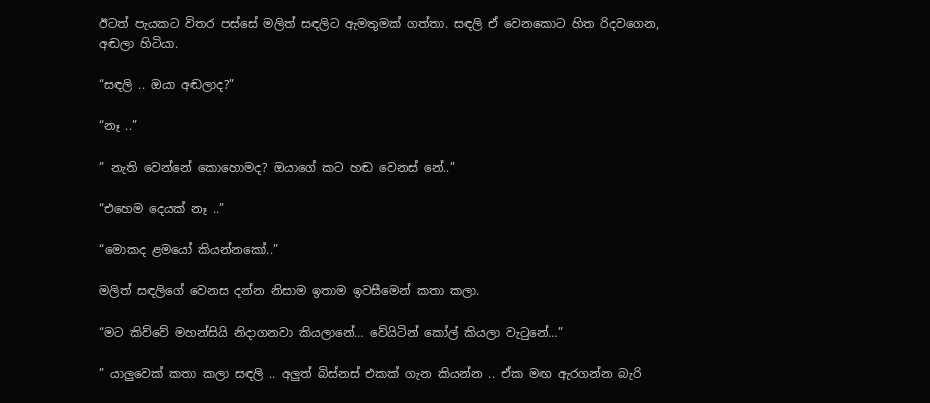ඊටත් පැයකට විතර පස්සේ මලිත් සඳලිට ඇමතුමක් ගත්තා. සඳලි ඒ වෙනකොට හිත රිදවගෙන, අඬලා හිටියා.

“සඳලි .. ඔයා අඬලාද?”

“නෑ ..”

” නැති වෙන්නේ කොහොමද? ඔයාගේ කට හඬ වෙනස් නේ..”

“එහෙම දෙයක් නෑ ..”

“මොකද ළමයෝ කියන්නකෝ..”

මලිත් සඳලිගේ වෙනස දන්න නිසාම ඉතාම ඉවසීමෙන් කතා කලා.

“මට කිව්වේ මහන්සියි නිදාගනවා කියලානේ… වේයිටින් කෝල් කියලා වැටුනේ…”

” යාලුවෙක් කතා කලා සඳලි .. අලුත් බිස්නස් එකක් ගැන කියන්න .. ඒක මඟ ඇරගන්න බැරි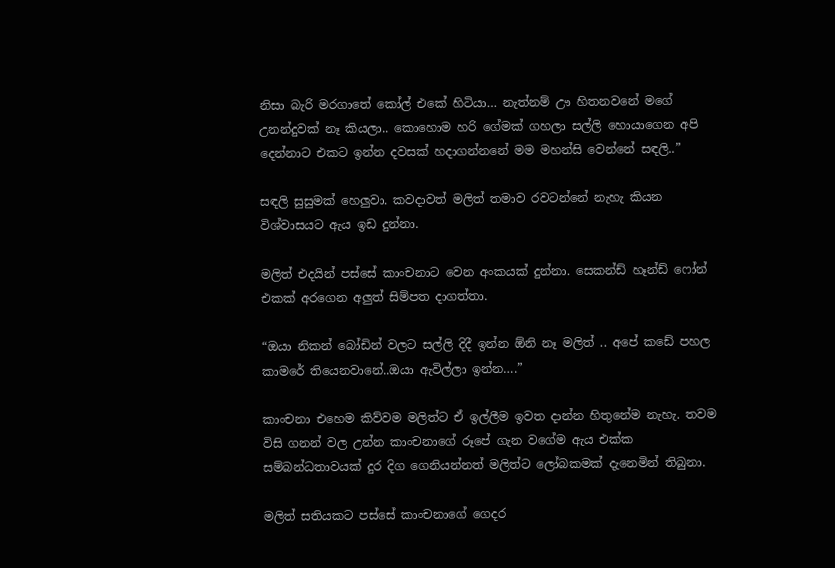නිසා බැරි මරගාතේ කෝල් එකේ හිටියා… නැත්නම් ඌ හිතනවනේ මගේ උනන්දුවක් නෑ කියලා.. කොහොම හරි ගේමක් ගහලා සල්ලි හොයාගෙන අපි දෙන්නාට එකට ඉන්න දවසක් හදාගන්නනේ මම මහන්සි වෙන්නේ සඳලි..”

සඳලි සුසුමක් හෙලුවා. කවදාවත් මලිත් තමාව රවටන්නේ නැහැ කියන විශ්වාසයට ඇය ඉඩ දුන්නා.

මලිත් එදයින් පස්සේ කාංචනාට වෙන අංකයක් දුන්නා. සෙකන්ඩ් හෑන්ඩ් ෆෝන් එකක් අරගෙන අලුත් සිම්පත දාගත්තා.

“ඔයා නිකන් බෝඩින් වලට සල්ලි දිදී ඉන්න ඕනි නෑ මලිත් .. අපේ කඩේ පහල කාමරේ තියෙනවානේ..ඔයා ඇවිල්ලා ඉන්න….”

කාංචනා එහෙම කිව්වම මලිත්ට ඒ ඉල්ලීම ඉවත දාන්න හිතුනේම නැහැ. තවම විසි ගනන් වල උන්න කාංචනාගේ රූපේ ගැන වගේම ඇය එක්ක සම්බන්ධතාවයක් දුර දිග ගෙනියන්නත් මලිත්ට ලෝබකමක් දැනෙමින් තිබුනා.

මලිත් සතියකට පස්සේ කාංචනාගේ ගෙදර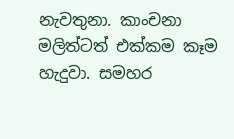නැවතුනා. කාංචනා මලිත්ටත් එක්කම කෑම හැදුවා. සමහර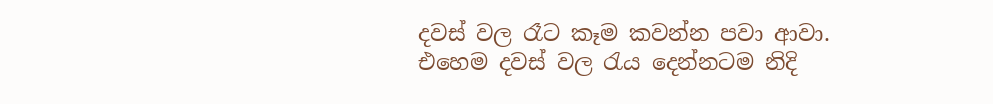දවස් වල රෑට කෑම කවන්න පවා ආවා. එහෙම දවස් වල රැය දෙන්නටම නිදි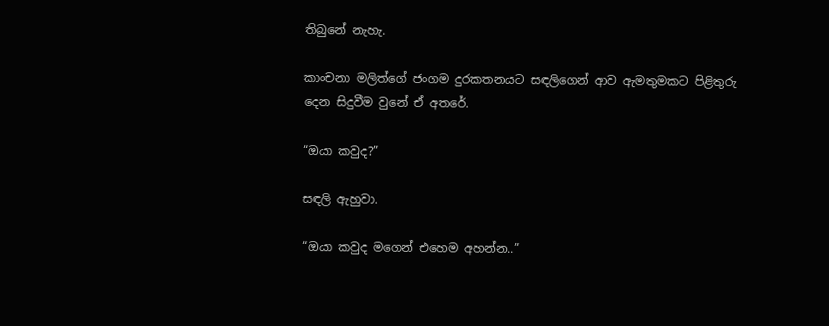තිබුනේ නැහැ.

කාංචනා මලිත්ගේ ජංගම දුරකතනයට සඳලිගෙන් ආව ඇමතුමකට පිළිතුරු දෙන සිදුවීම වුනේ ඒ අතරේ.

“ඔයා කවුද?”

සඳලි ඇහුවා.

“ඔයා කවුද මගෙන් එහෙම අහන්න..”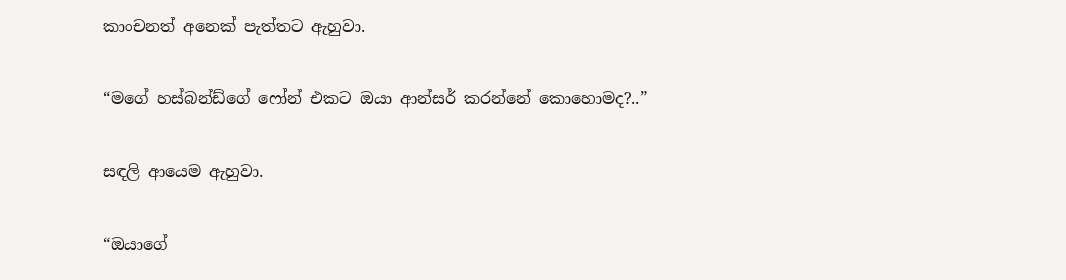කාංචනත් අනෙක් පැත්තට ඇහුවා.

“මගේ හස්බන්ඩ්ගේ ෆෝන් එකට ඔයා ආන්සර් කරන්නේ කොහොමද?..”

සඳලි ආයෙම ඇහුවා.

“ඔයාගේ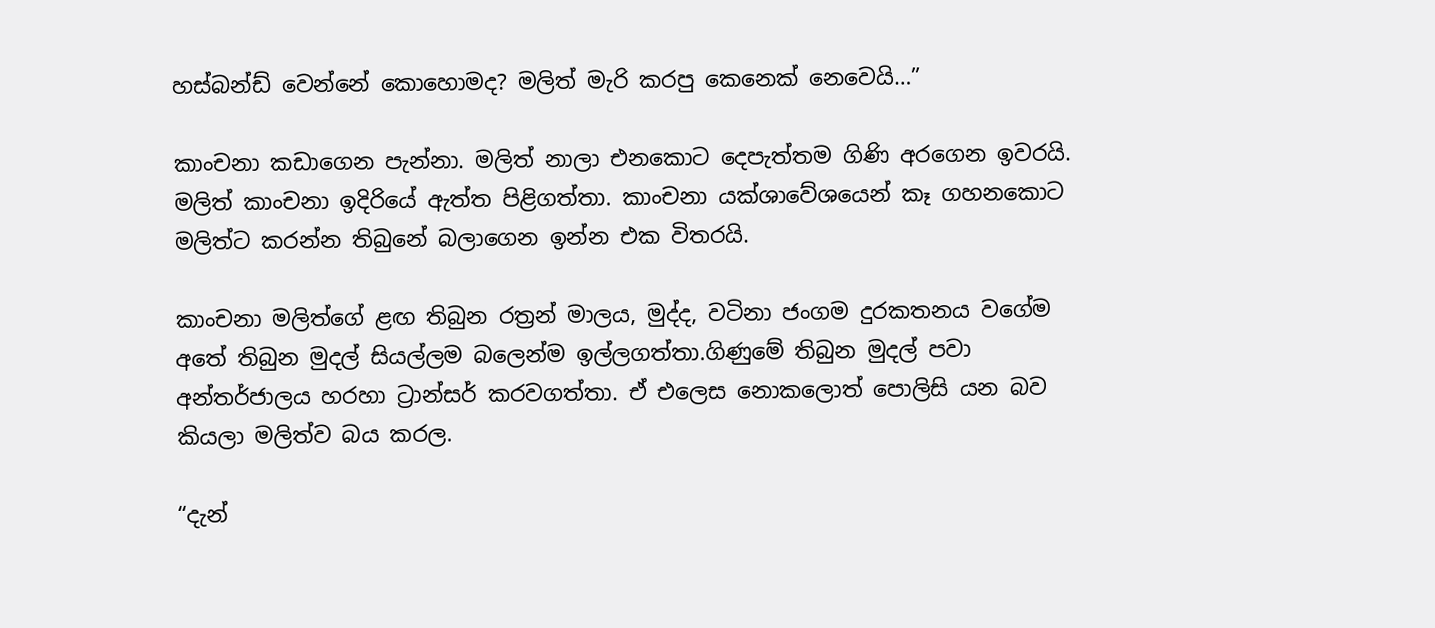හස්බන්ඩ් වෙන්නේ කොහොමද? මලිත් මැරි කරපු කෙනෙක් නෙවෙයි…”

කාංචනා කඩාගෙන පැන්නා. මලිත් නාලා එනකොට දෙපැත්තම ගිණි අරගෙන ඉවරයි. මලිත් කාංචනා ඉදිරියේ ඇත්ත පිළිගත්තා. කාංචනා යක්ශාවේශයෙන් කෑ ගහනකොට මලිත්ට කරන්න තිබුනේ බලාගෙන ඉන්න එක විතරයි.

කාංචනා මලිත්ගේ ළඟ තිබුන රත්‍රන් මාලය, මුද්ද, වටිනා ජංගම දුරකතනය වගේම අතේ තිබුන මුදල් සියල්ලම බලෙන්ම ඉල්ලගත්තා.ගිණුමේ තිබුන මුදල් පවා අන්තර්ජාලය හරහා ට්‍රාන්සර් කරවගත්තා. ඒ එලෙස නොකලොත් පොලිසි යන බව කියලා මලිත්ව බය කරල.

“දැන්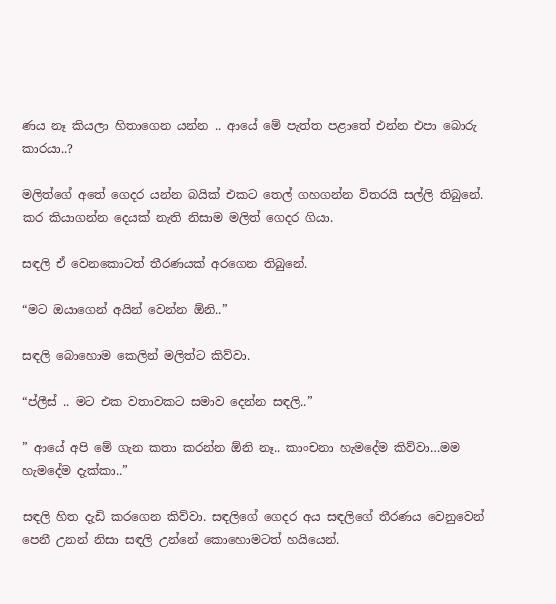ණය නෑ කියලා හිතාගෙන යන්න .. ආයේ මේ පැත්ත පළාතේ එන්න එපා බොරු කාරයා..?

මලිත්ගේ අතේ ගෙදර යන්න බයික් එකට තෙල් ගහගන්න විතරයි සල්ලි තිබුනේ. කර කියාගන්න දෙයක් නැති නිසාම මලිත් ගෙදර ගියා.

සඳලි ඒ වෙනකොටත් තීරණයක් අරගෙන තිබුනේ.

“මට ඔයාගෙන් අයින් වෙන්න ඕනි..”

සඳලි බොහොම කෙලින් මලිත්ට කිව්වා.

“ප්ලීස් .. මට එක වතාවකට සමාව දෙන්න සඳලි..”

” ආයේ අපි මේ ගැන කතා කරන්න ඕනි නෑ.. කාංචනා හැමදේම කිව්වා…මම හැමදේම දැක්කා..”

සඳලි හිත දැඩි කරගෙන කිව්වා. සඳලිගේ ගෙදර අය සඳලිගේ තීරණය වෙනුවෙන් පෙනී උනන් නිසා සඳලි උන්නේ කොහොමටත් හයියෙන්.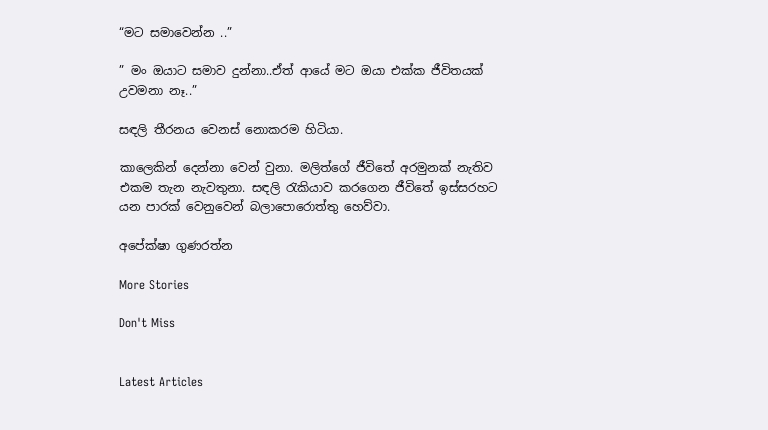“මට සමාවෙන්න ..”

” මං ඔයාට සමාව දුන්නා..ඒත් ආයේ මට ඔයා එක්ක ජීවිතයක් උවමනා නෑ..”

සඳලි තීරනය වෙනස් නොකරම හිටියා.

කාලෙකින් දෙන්නා වෙන් වුනා. මලිත්ගේ ජීවිතේ අරමුනක් නැතිව එකම තැන නැවතුනා. සඳලි රැකියාව කරගෙන ජීවිතේ ඉස්සරහට යන පාරක් වෙනුවෙන් බලාපොරොත්තු හෙව්වා.

අපේක්ෂා ගුණරත්න

More Stories

Don't Miss


Latest Articles